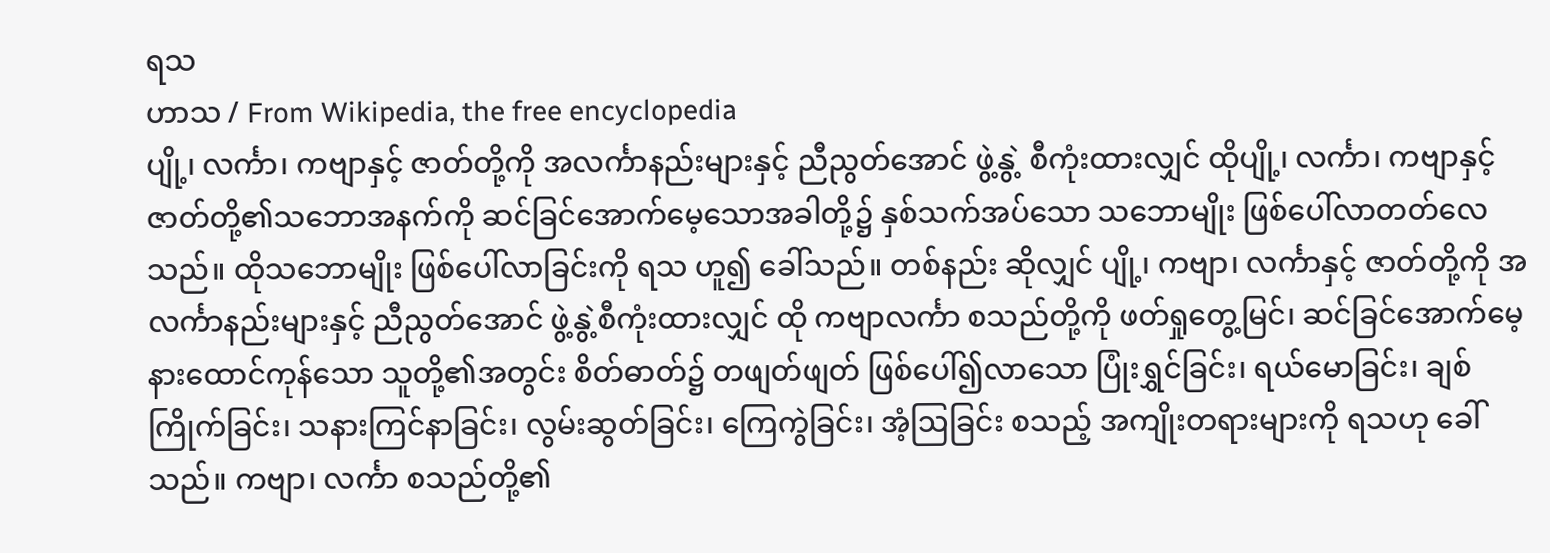ရသ
ဟာသ / From Wikipedia, the free encyclopedia
ပျို့၊ လင်္ကာ၊ ကဗျာနှင့် ဇာတ်တို့ကို အလင်္ကာနည်းများနှင့် ညီညွတ်အောင် ဖွဲ့နွဲ့ စီကုံးထားလျှင် ထိုပျို့၊ လင်္ကာ၊ ကဗျာနှင့် ဇာတ်တို့၏သဘောအနက်ကို ဆင်ခြင်အောက်မေ့သောအခါတို့၌ နှစ်သက်အပ်သော သဘောမျိုး ဖြစ်ပေါ်လာတတ်လေသည်။ ထိုသဘောမျိုး ဖြစ်ပေါ်လာခြင်းကို ရသ ဟူ၍ ခေါ်သည်။ တစ်နည်း ဆိုလျှင် ပျို့၊ ကဗျာ၊ လင်္ကာနှင့် ဇာတ်တို့ကို အလင်္ကာနည်းများနှင့် ညီညွတ်အောင် ဖွဲ့နွဲ့စီကုံးထားလျှင် ထို ကဗျာလင်္ကာ စသည်တို့ကို ဖတ်ရှုတွေ့မြင်၊ ဆင်ခြင်အောက်မေ့ နားထောင်ကုန်သော သူတို့၏အတွင်း စိတ်ဓာတ်၌ တဖျတ်ဖျတ် ဖြစ်ပေါ်၍လာသော ပြုံးရွှင်ခြင်း၊ ရယ်မောခြင်း၊ ချစ်ကြိုက်ခြင်း၊ သနားကြင်နာခြင်း၊ လွမ်းဆွတ်ခြင်း၊ ကြေကွဲခြင်း၊ အံ့ဩခြင်း စသည့် အကျိုးတရားများကို ရသဟု ခေါ်သည်။ ကဗျာ၊ လင်္ကာ စသည်တို့၏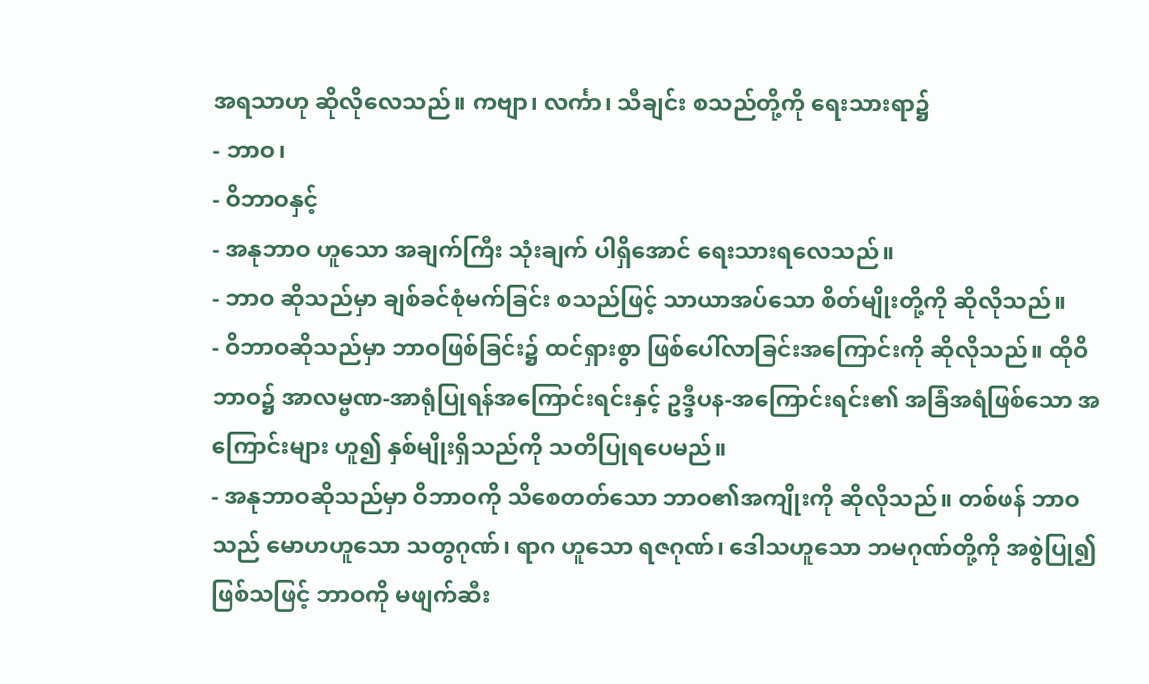အရသာဟု ဆိုလိုလေသည်။ ကဗျာ၊ လင်္ကာ၊ သီချင်း စသည်တို့ကို ရေးသားရာ၌
- ဘာဝ၊
- ဝိဘာဝနှင့်
- အနုဘာဝ ဟူသော အချက်ကြီး သုံးချက် ပါရှိအောင် ရေးသားရလေသည်။
- ဘာဝ ဆိုသည်မှာ ချစ်ခင်စုံမက်ခြင်း စသည်ဖြင့် သာယာအပ်သော စိတ်မျိုးတို့ကို ဆိုလိုသည်။
- ဝိဘာဝဆိုသည်မှာ ဘာဝဖြစ်ခြင်း၌ ထင်ရှားစွာ ဖြစ်ပေါ်လာခြင်းအကြောင်းကို ဆိုလိုသည်။ ထိုဝိဘာဝ၌ အာလမ္ဗဏ-အာရုံပြုရန်အကြောင်းရင်းနှင့် ဥဒ္ဒီပန-အကြောင်းရင်း၏ အခြံအရံဖြစ်သော အကြောင်းများ ဟူ၍ နှစ်မျိုးရှိသည်ကို သတိပြုရပေမည်။
- အနုဘာဝဆိုသည်မှာ ဝိဘာဝကို သိစေတတ်သော ဘာဝ၏အကျိုးကို ဆိုလိုသည်။ တစ်ဖန် ဘာဝသည် မောဟဟူသော သတွဂုဏ်၊ ရာဂ ဟူသော ရဇဂုဏ်၊ ဒေါသဟူသော ဘမဂုဏ်တို့ကို အစွဲပြု၍ ဖြစ်သဖြင့် ဘာဝကို မဖျက်ဆီး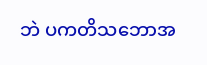ဘဲ ပကတိသဘောအ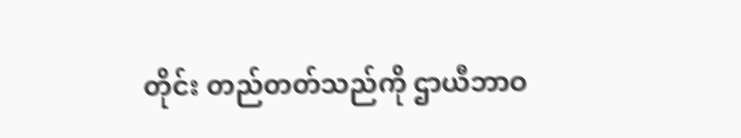တိုင်း တည်တတ်သည်ကို ဌာယီဘာဝ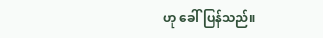ဟု ခေါ်ပြန်သည်။